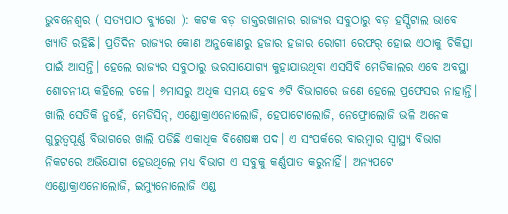ଭୁବନେଶ୍ୱର ( ସତ୍ୟପାଠ ବ୍ୟୁରୋ ): କଟକ ବଡ଼ ଡାକ୍ତରଖାନାର ରାଜ୍ୟର ସବୁଠାରୁ ବଡ଼ ହସ୍ପିଟାଲ ଭାବେ ଖ୍ୟାତି ରହିଛି। ପ୍ରତିଦିନ ରାଜ୍ୟର କୋଣ ଅନୁକୋଣରୁ ହଜାର ହଜାର ରୋଗୀ ରେଫର୍ ହୋଇ ଏଠାକୁ ଚିକିତ୍ସା ପାଇଁ ଆସନ୍ତି। ହେଲେ ରାଜ୍ୟର ସବୁଠାରୁ ଭରସାଯୋଗ୍ୟ କୁହାଯାଉଥିବା ଏସସିବି ମେଡିକାଲର ଏବେ ଅବସ୍ଥା ଶୋଚନୀୟ କହିଲେ ଚଳେ। ୬ମାସରୁ ଅଧିକ ସମୟ ହେବ ୬ଟି ବିଭାଗରେ ଜଣେ ହେଲେ ପ୍ରଫେସର ନାହାନ୍ତି। ଖା‌ଲି ସେତିକି ନୁହେଁ, ମେଡିସିନ୍‌, ଏଣ୍ଡୋକ୍ରାଏନୋଲୋଜି, ହେପାଟୋଲୋଜି, ନେଫ୍ରୋଲୋଜି ଭଳି ଅନେକ ଗୁରୁତ୍ବପୂର୍ଣ୍ଣ ବିଭାଗରେ ଖାଲି ପଡିଛି ଏକାଧିକ ବିଶେଷଜ୍ଞ ପଦ। ଏ ସଂପର୍କରେ ବାରମ୍ବାର ସ୍ବାସ୍ଥ୍ୟ ବିଭାଗ ନିକଟରେ ଅଭିଯୋଗ ହେଉଥିଲେ ମଧ୍ୟ ବିଭାଗ ଏ ସବୁକୁ କର୍ଣ୍ଣପାତ କରୁନାହିଁ। ଅନ୍ୟପଟେ ଏଣ୍ଡୋକ୍ରାଏନୋଲୋଜି, ଇମ୍ୟୁନୋଲୋଜି ଏଣ୍ଡ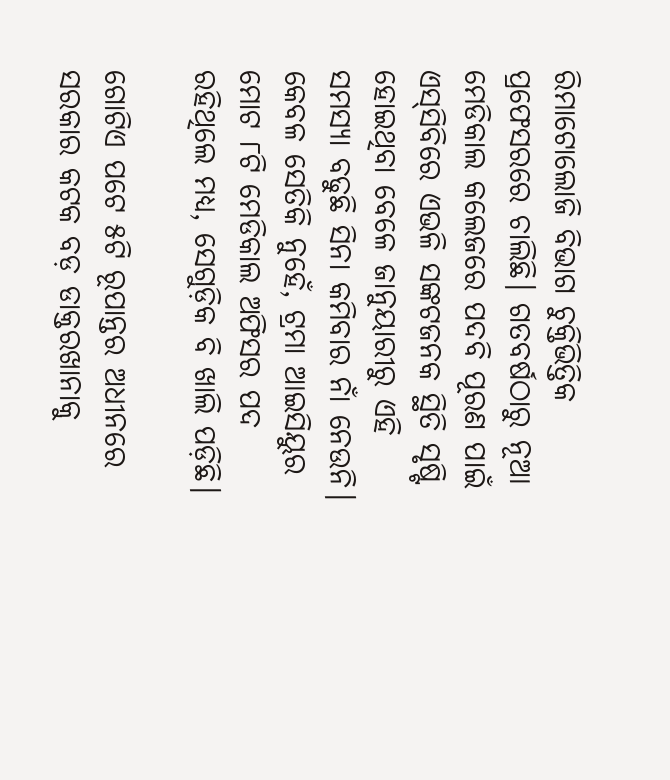ରିମାଟୋଲୋଜି ବିଭାଗ ଚୁକ୍ତିଭିତ୍ତିକ ପ୍ରଫେସରରେ ଚାଲିଛି। ଗତବର୍ଷଠାରୁ ନୂଆ ମେଡିକାଲ କଲେଜରେ ପଦବି ପୂରଣ ପାଇଁ ଏସ୍‌ସିବିରେ ଏଭଳି ସଙ୍କଟଜନକ ସ୍ଥିତି ସୃଷ୍ଟି ହୋଇଥିବା ବେଳେ ଜାନୁୟାରୀରୁ ଏହି ସମସ୍ୟା ବଢୁଛି ସିନା କମିବାର ନାଁ ନେଉନି। କେବଳ ସେତିକି ନୁହେଁ, ଟ୍ରମା ଆଇସିୟୁର ମୋଟ ୮ଟି ମେଡିକାଲ ଅଫିସର ପଦ ରହିଥିଲେ ମଧ୍ୟ, ସେଗୁଡ଼ିକ ବି ଖାଲି ପଡ଼ିଛି।

ଗୋଟିଏ ପଟେ ୫ଟି ରୂପାନ୍ତର ଅଧୀନରେ ସରକାର କଟକ ବଡ଼ ଡାକ୍ତରଖାନାକୁ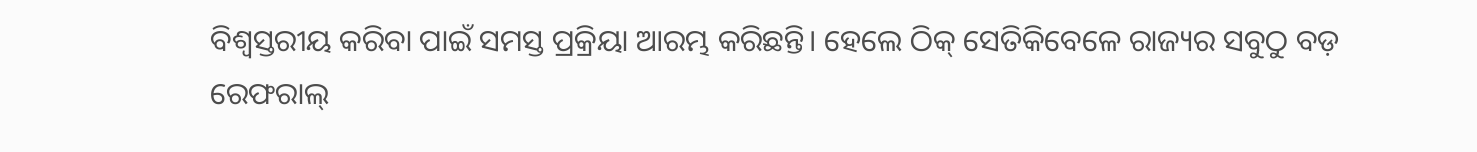ବିଶ୍ବସ୍ତରୀୟ କରିବା ପାଇଁ ସମସ୍ତ ପ୍ରକ୍ରିୟା ଆରମ୍ଭ କରିଛନ୍ତି। ହେଲେ ଠିକ୍ ସେତିକିବେଳେ ରାଜ୍ୟର ସବୁଠୁ ବଡ଼ ରେଫରାଲ୍‌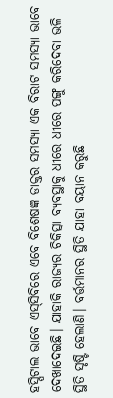ହସ୍ପିଟାଲ ଭାବେ ଏସ୍‌ସିବିରେ ଏବେ ବିଶେଷଜ୍ଞ ଡାକ୍ତର ସମସ୍ୟ‌ା ଏକ ବିରାଟ ସମସ୍ୟା ଭାବେ ଦେଖାଦେଇଛି। ଯାହାକି ରାଜ୍ୟର ଚିକିତ୍ସା ବ୍ୟବସ୍ଥାକୁ ଧୀରେ ଧୀରେ ପଙ୍ଗୁ କରିଦେବା ଭଳି ସ୍ଥିତି ସୃଷ୍ଟି ହେଲାଣି। ବର୍ତ୍ତମାନର ସ୍ଥିତି ଯାହା ବୟାନ କରୁଛି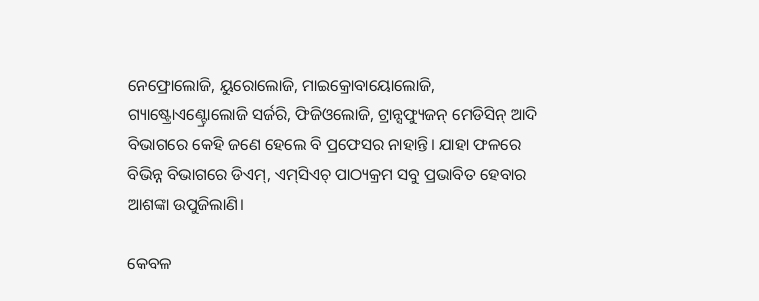ନେଫ୍ରୋଲୋଜି, ୟୁରୋଲୋଜି, ମାଇକ୍ରୋବାୟୋଲୋଜି, ଗ୍ୟାଷ୍ଟ୍ରୋଏଣ୍ଟ୍ରୋଲୋଜି ସର୍ଜରି, ଫିଜିଓଲୋଜି, ଟ୍ରାନ୍ସଫ୍ୟୁଜନ୍‌ ମେଡିସିନ୍‌ ଆଦି ବିଭାଗରେ କେହି ଜଣେ ହେଲେ ବି ପ୍ରଫେସର ନାହାନ୍ତି। ଯାହା ଫଳରେ ବିଭିନ୍ନ ବିଭାଗରେ ଡିଏମ୍‌, ଏମ୍‌ସିଏଚ୍‌ ପାଠ୍ୟକ୍ରମ ସବୁ ପ୍ରଭାବିତ ହେବାର ଆଶଙ୍କା ଉପୁଜିଲାଣି।

କେବଳ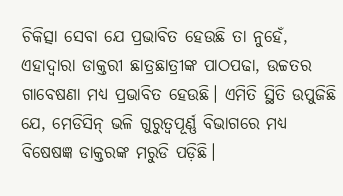ଚିକିତ୍ସା ସେବା ଯେ ପ୍ରଭାବିତ ହେଉଛି ତା ନୁହେଁ, ଏହାଦ୍ବାରା ଡାକ୍ତରୀ ଛାତ୍ରଛାତ୍ରୀଙ୍କ ପାଠପଢା, ଉଚ୍ଚତର ଗାବେଷଣା ମଧ୍ୟ ପ୍ରଭାବିତ ହେଉଛି। ଏମିତି ସ୍ଥିତି ଉପୁଜିଛି ଯେ, ମେଡିସିନ୍‌ ଭଳି ଗୁରୁତ୍ବପୂର୍ଣ୍ଣ ବିଭାଗରେ ମଧ୍ୟ ବିଷେଷଜ୍ଞ ଡାକ୍ତରଙ୍କ ମରୁଡି ପଡ଼ିଛି।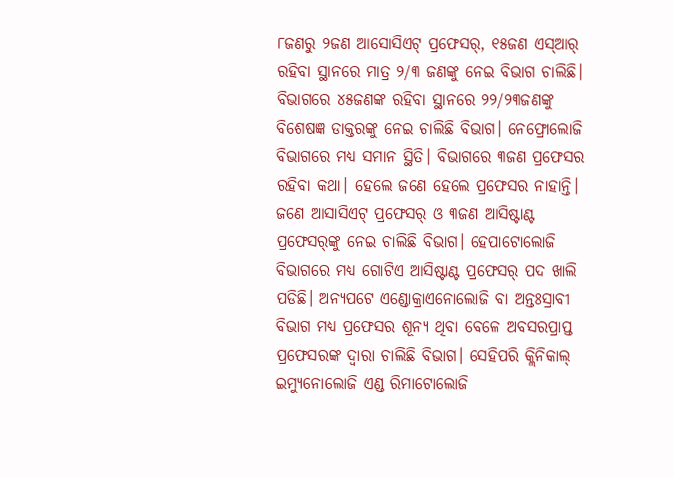୮ଜଣରୁ ୨ଜଣ ଆସୋସିଏଟ୍‌ ପ୍ରଫେସର୍‌, ୧୫ଜଣ ଏସ୍‌ଆର୍‌ ରହିବା ସ୍ଥାନରେ ମାତ୍ର ୨/୩ ଜଣଙ୍କୁ ନେଇ ବିଭାଗ ଚାଲିଛି। ବିଭାଗରେ ୪୫ଜଣଙ୍କ ରହିବା ସ୍ଥାନରେ ୨୨/୨୩ଜଣଙ୍କୁ ବିଶେଷଜ୍ଞ ଡାକ୍ତରଙ୍କୁ ନେଇ ଚାଲିଛି ବିଭାଗ। ‌ନେଫ୍ରୋଲୋଜି ବିଭାଗରେ ମଧ୍ୟ ସମାନ ସ୍ଥିତି। ବିଭାଗରେ ୩ଜଣ ପ୍ରଫେସର ରହିବା କଥା। ହେଲେ ଜଣେ ହେଲେ ପ୍ରଫେସର ନାହାନ୍ତି। ଜଣେ ଆସାସିଏଟ୍‌ ପ୍ରଫେସର୍‌ ଓ ୩ଜଣ ଆସିଷ୍ଟାଣ୍ଟ ପ୍ରଫେସର୍‌ଙ୍କୁ ନେଇ ଚାଲିଛି ବିଭାଗ। ହେପାଟୋଲୋଜି ବିଭାଗରେ ମଧ୍ୟ ଗୋଟିଏ ଆସିଷ୍ଟାଣ୍ଟ ପ୍ରଫେସର୍‌ ପଦ ଖାଲି ପଡିଛି। ଅନ୍ୟପଟେ ଏଣ୍ଡୋକ୍ରାଏନୋଲୋଜି ବା ଅନ୍ତଃସ୍ରାବୀ ବିଭାଗ ମଧ୍ୟ ପ୍ରଫେସର ଶୂନ୍ୟ ଥିବା ବେଳେ ଅବସରପ୍ରାପ୍ତ ପ୍ରଫେସରଙ୍କ ଦ୍ବାରା ଚାଲିଛି ବିଭାଗ। ସେହିପରି କ୍ଲିନିକାଲ୍‌ ଇମ୍ୟୁନୋଲୋଜି ଏଣ୍ଡ ରିମାଟୋଲୋଜି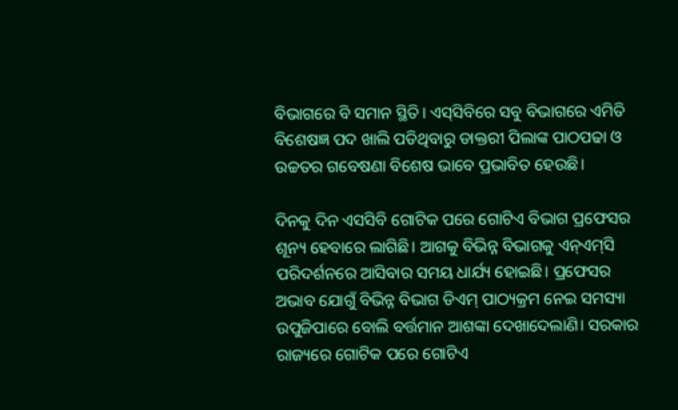ବିଭାଗରେ ବି ସମାନ ସ୍ଥିତି। ଏସ୍‌ସିବିରେ ସବୁ ବିଭାଗରେ ଏମିତି ବିଶେଷଜ୍ଞ ପଦ ଖାଲି ପଡିଥିବାରୁ ଡାକ୍ତରୀ ପିଲାଙ୍କ ପାଠପଢା ଓ ଉଚ୍ଚତର ଗବେଷଣା ବିଶେଷ ଭାବେ ପ୍ରଭାବିତ ହେଉଛି।

ଦିନକୁ ଦିନ ଏସସିବି ଗୋଟିକ ପରେ ଗୋଟିଏ ବିଭାଗ ପ୍ରଫେସର ଶୂନ୍ୟ ହେବାରେ ଲାଗିଛି। ଆଗକୁ ବିଭିନ୍ନ ବିଭାଗକୁ ଏନ୍‌ଏମ୍‌ସି ପରିଦର୍ଶନରେ ଆସିବାର ସମୟ ଧାର୍ଯ୍ୟ ହୋଇଛି। ପ୍ରଫେସର ଅଭାବ ଯୋଗୁଁ ବିଭିନ୍ନ ବିଭାଗ ଡିଏମ୍‌ ପାଠ୍ୟକ୍ରମ ନେଇ ସମସ୍ୟା ଉପୁଜିପାରେ ବୋଲି ବର୍ତ୍ତମାନ ଆଶଙ୍କା ଦେଖାଦେଲାଣି। ସରକାର ରାଜ୍ୟରେ ଗୋଟିକ ପରେ ଗୋଟିଏ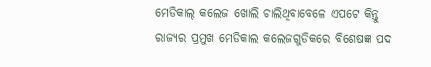ମେଡିକାଲ୍‌ କଲେଜ ଖୋଲି ଚାଲିଥିବାବେଳେ ଏପଟେ କିନ୍ତୁ ରାଜ୍ୟର ପ୍ରମୁଖ ମେଡିକାଲ କଲେଜଗୁଡିକରେ ବିଶେଷଜ୍ଞ ପଦ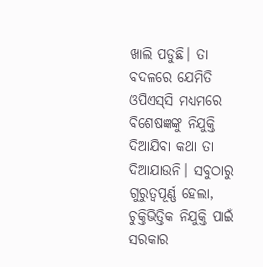ଖାଲି ପଡୁଛି। ତା ବଦଳରେ ଯେମିତି ଓପିଏସ୍‌ସି ମଧ୍ୟମରେ ବିଶେଷଜ୍ଞଙ୍କୁ ନିଯୁକ୍ତି ଦିଆଯିବା କଥା ତା ଦିଆଯାଉନି। ସବୁଠାରୁ ଗୁରୁତ୍ବପୂର୍ଣ୍ଣ ହେଲା, ଚୁକ୍ତିଭିତ୍ତିକ ନିଯୁକ୍ତି ପାଇଁ ସରକାର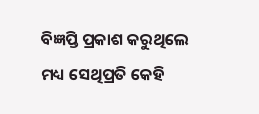ବିଜ୍ଞପ୍ତି ପ୍ରକାଶ କରୁଥିଲେ ମଧ୍ୟ ସେଥିପ୍ରତି କେହି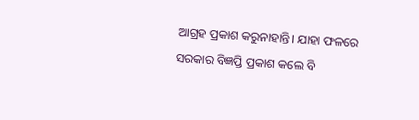ଆଗ୍ରହ ପ୍ରକାଶ କରୁନାହାନ୍ତି। ଯାହା ଫଳରେ ସରକାର ବିଜ୍ଞପ୍ତି ପ୍ରକାଶ କଲେ ବି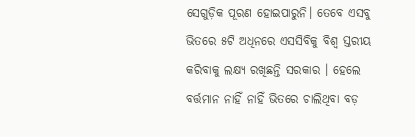ସେଗୁଡ଼ିକ ପୂରଣ ହୋଇପାରୁନି। ତେବେ ଏସବୁ ଭିତରେ ୫ଟି ଅଧିନରେ ଏସସିବିକୁ ବିଶ୍ବ ସ୍ତରୀୟ କରିବାକୁ ଲକ୍ଷ୍ୟ ରଖିଛନ୍ତି ସରକାର । ହେଲେ ବର୍ତ୍ତମାନ ନାହିଁ ନାହିଁ ଭିତରେ ଚାଲିଥିବା ବଡ଼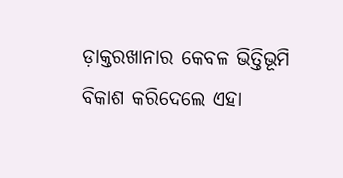ଡ଼ାକ୍ତରଖାନାର କେବଳ ଭିତ୍ତିଭୂମି ବିକାଶ କରିଦେଲେ ଏହା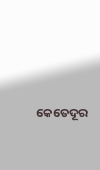କେତେଦୂର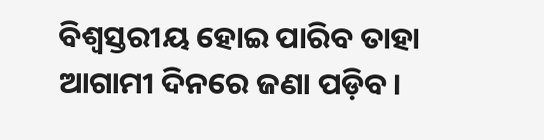ବିଶ୍ବସ୍ତରୀୟ ହୋଇ ପାରିବ ତାହା ଆଗାମୀ ଦିନରେ ଜଣା ପଡ଼ିବ।